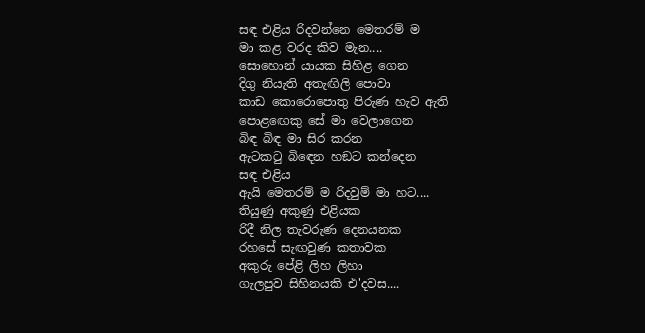සඳ එළිය රිදවන්නෙ මෙතරම් ම
මා කළ වරද කිව මැන....
සොහොන් යායක සිහිළ ගෙන
දිගු නියැති අතැඟිලි පොවා
කාඩ කොරොපොතු පිරුණ හැව ඇති
පොළඟෙකු සේ මා වෙලාගෙන
බිඳ බිඳ මා සිර කරන
ඇටකටු බිඳෙන හඞට කන්දෙන
සඳ එළිය
ඇයි මෙතරම් ම රිදවුම් මා හට....
තියුණු අකුණු එළියක
රිදී නිල තැවරුණ දෙනයනක
රහසේ සැඟවුණ කතාවක
අකුරු පේළි ලිහ ලිහා
ගැලපුව සිහිනයකි එ'දවස....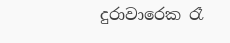දුරාවාරෙක රෑ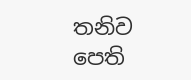තනිව
පෙති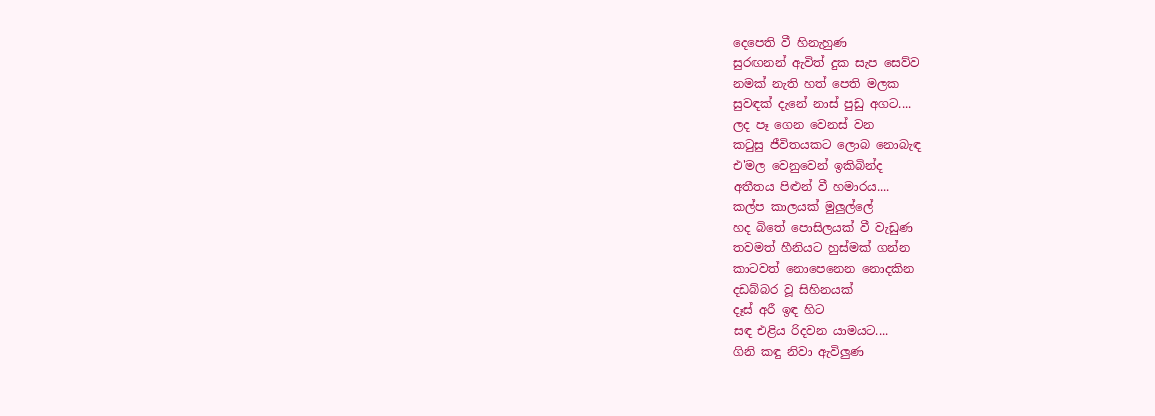දෙපෙති වී හිනැහුණ
සුරඟනන් ඇවිත් දුක සැප සෙව්ව
නමක් නැති හත් පෙති මලක
සුවඳක් දැනේ නාස් පුඩු අගට....
ලද පෑ ගෙන වෙනස් වන
කටුසු ජීවිතයකට ලොබ නොබැඳ
එ'මල වෙනුවෙන් ඉකිබින්ද
අතීතය පිළුන් වී හමාරය....
කල්ප කාලයක් මුලුල්ලේ
හද බිතේ පොසිලයක් වී වැඩුණ
තවමත් හීනියට හුස්මක් ගන්න
කාටවත් නොපෙනෙන නොදකින
දඩබ්බර වූ සිහිනයක්
දෑස් අරී ඉඳ හිට
සඳ එළිය රිදවන යාමයට....
ගිනි කඳු නිවා ඇවිලුණ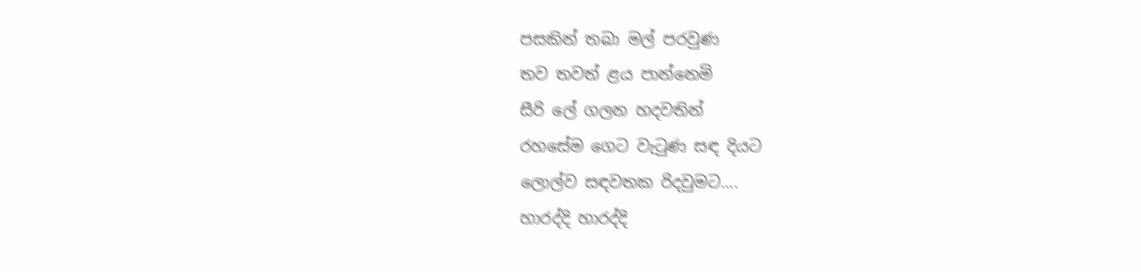පසකින් තබා මල් පරවුණ
තව තවත් ළය පාන්නෙමි
සීරි ලේ ගලන හදවතින්
රහසේම ගෙට වැටුණ සඳ දියට
ලොල්ව සඳවතක රිදවුමට....
හාරද්දි හාරද්දි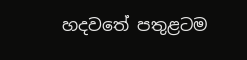හදවතේ පතුළටම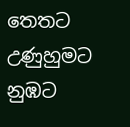තෙතට උණුහුමට
නුඹට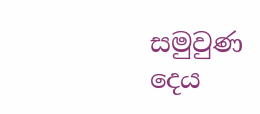සමුවුණ දෙය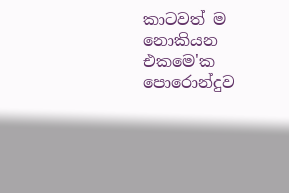කාටවත් ම නොකියන
එකමෙ'ක පොරොන්දුව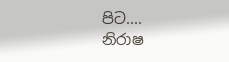පිට....
නිරාෂ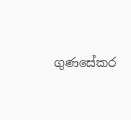ගුණසේකර